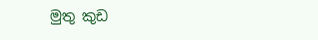මුතු කුඩ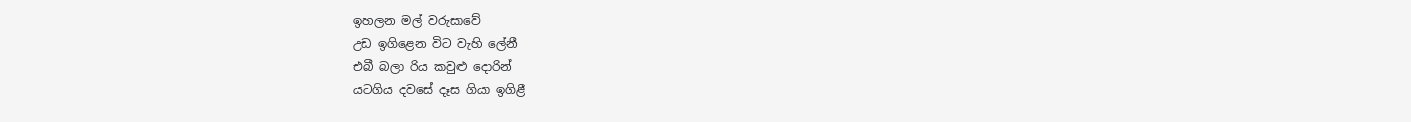ඉහලන මල් වරුසාවේ
උඩ ඉගිළෙන විට වැහි ලේනී
එබී බලා රිය කවුළු දොරින්
යටගිය දවසේ දෑස ගියා ඉගිළී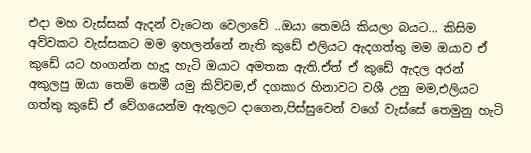එදා මහ වැස්සක් ඇදන් වැටෙන වෙලාවේ ..ඔයා තෙමයි කියලා බයට... කිසිම අව්වකට වැස්සකට මම ඉහලන්නේ නැති කුඩේ එලියට ඇදගත්තු මම ඔයාව ඒ කුඩේ යට හංගන්න හැදූ හැටි ඔයාට අමතක ඇති.ඒත් ඒ කුඩේ ඇදල අරන් අකුලපු ඔයා තෙමි තෙමී යමු කිව්වම,ඒ දගකාර හිනාවට වශී උනු මම,එලියට ගත්තු කුඩේ ඒ වේගයෙන්ම ඇතුලට දාගෙන,පිස්සුවෙන් වගේ වැස්සේ තෙමුනු හැටි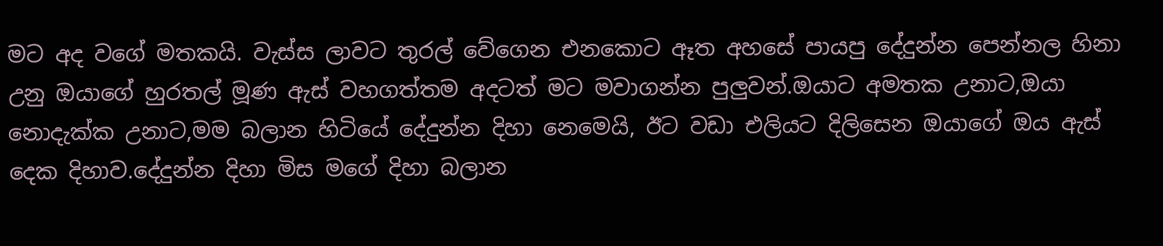මට අද වගේ මතකයි. වැස්ස ලාවට තුරල් වේගෙන එනකොට ඈත අහසේ පායපු දේදුන්න පෙන්නල හිනා උනු ඔයාගේ හුරතල් මූණ ඇස් වහගත්තම අදටත් මට මවාගන්න පුලුවන්.ඔයාට අමතක උනාට,ඔයා නොදැක්ක උනාට,මම බලාන හිටියේ දේදුන්න දිහා නෙමෙයි, ඊට වඩා එලියට දිලිසෙන ඔයාගේ ඔය ඇස් දෙක දිහාව.දේදුන්න දිහා මිස මගේ දිහා බලාන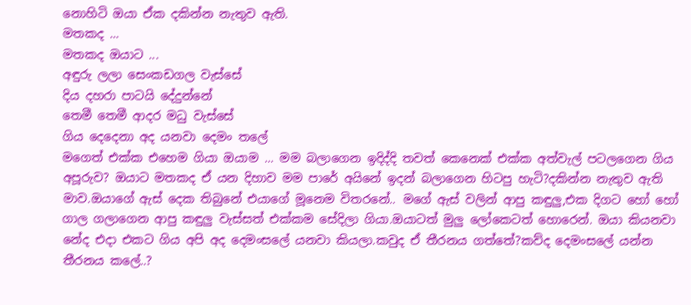නොහිටි ඔයා ඒක දකින්න නැතුව ඇති.
මතකද ...
මතකද ඔයාට ...
අඳුරු ලලා සෙංකඩගල වැස්සේ
දිය දහරා පාටයි දේදුන්නේ
තෙමී තෙමී ආදර මධු වැස්සේ
ගිය දෙදෙනා අද යනවා දෙමං තලේ
මගෙත් එක්ක එහෙම ගියා ඔයාම ... මම බලාගෙන ඉදිද්දි තවත් කෙනෙක් එක්ක අත්වැල් පටලගෙන ගිය අපූරුව? ඔයාට මතකද ඒ යන දිහාව මම පාරේ අයිනේ ඉදන් බලාගෙන හිටපු හැටි?දකින්න නැතුව ඇති මාව.ඔයාගේ ඇස් දෙක තිබුනේ එයාගේ මූනෙම විතරනේ.. මගේ ඇස් වලින් ආපු කඳුලු,එක දිගට හෝ හෝ ගාල ගලාගෙන ආපු කඳුලු වැස්සත් එක්කම සේදිලා ගියා.ඔයාටත් මුලු ලෝකෙටත් හොරෙන්. ඔයා කියනවා නේද එදා එකට ගිය අපි අද දෙමංසලේ යනවා කියලා.කවුද ඒ තීරනය ගත්තේ?කව්ද දෙමංසලේ යන්න තීරනය කලේ..?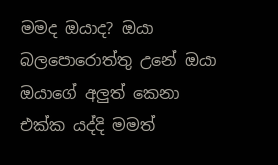මමද ඔයාද? ඔයා බලපොරොත්තු උනේ ඔයා ඔයාගේ අලුත් කෙනා එක්ක යද්දි මමත්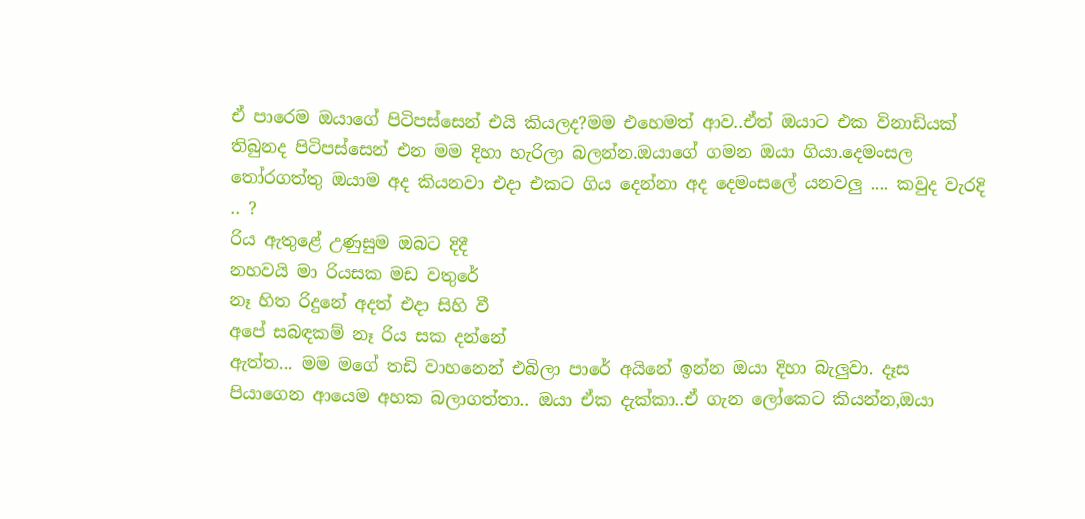ඒ පාරෙම ඔයාගේ පිටිපස්සෙන් එයි කියලද?මම එහෙමත් ආව..ඒත් ඔයාට එක විනාඩියක් තිබුනද පිටිපස්සෙන් එන මම දිහා හැරිලා බලන්න.ඔයාගේ ගමන ඔයා ගියා.දෙමංසල තෝරගත්තු ඔයාම අද කියනවා එදා එකට ගිය දෙන්නා අද දෙමංසලේ යනවලු .... කවුද වැරදි .. ?
රිය ඇතුළේ උණුසුම ඔබට දිදී
නහවයි මා රියසක මඩ වතුරේ
නෑ හිත රිදුනේ අදත් එදා සිහි වී
අපේ සබඳකම් නෑ රිය සක දන්නේ
ඇත්ත... මම මගේ තඩි වාහනෙන් එබිලා පාරේ අයිනේ ඉන්න ඔයා දිහා බැලුවා. දෑස පියාගෙන ආයෙම අහක බලාගත්තා.. ඔයා ඒක දැක්කා..ඒ ගැන ලෝකෙට කියන්න,ඔයා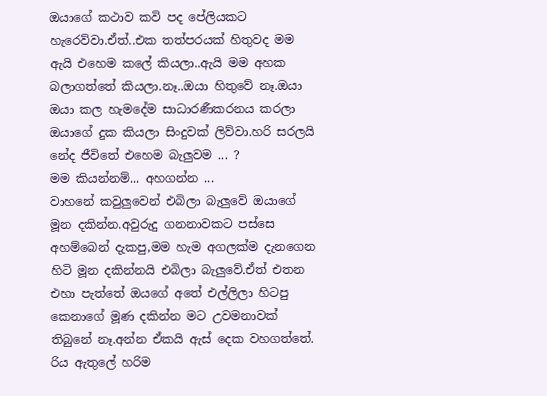ඔයාගේ කථාව කවි පද පේලියකට හැරෙව්වා.ඒත්..එක තත්පරයක් හිතුවද මම ඇයි එහෙම කලේ කියලා..ඇයි මම අහක බලාගත්තේ කියලා.නෑ..ඔයා හිතුවේ නෑ.ඔයා ඔයා කල හැමදේම සාධාරණීකරනය කරලා ඔයාගේ දුක කියලා සිංදුවක් ලිව්වා.හරි සරලයි නේද ජීවිතේ එහෙම බැලුවම ... ?
මම කියන්නම්... අහගන්න ...
වාහනේ කවුලුවෙන් එබිලා බැලුවේ ඔයාගේ මූන දකින්න.අවුරුදු ගනනාවකට පස්සෙ අහම්බෙන් දැකපු,මම හැම අගලක්ම දැනගෙන හිටි මූන දකින්නයි එබිලා බැලුවේ.ඒත් එතන එහා පැත්තේ ඔයගේ අතේ එල්ලිලා හිටපු කෙනාගේ මූණ දකින්න මට උවමනාවක් තිබුනේ නෑ.අන්න ඒකයි ඇස් දෙක වහගත්තේ.
රිය ඇතුලේ හරිම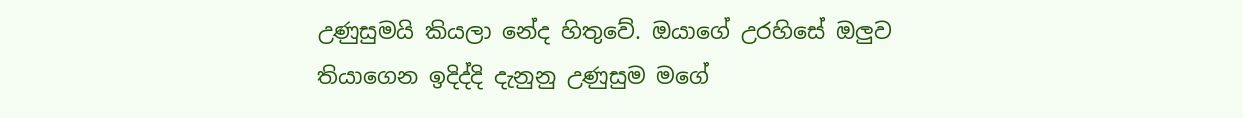උණුසුමයි කියලා නේද හිතුවේ. ඔයාගේ උරහිසේ ඔලුව තියාගෙන ඉදිද්දි දැනුනු උණුසුම මගේ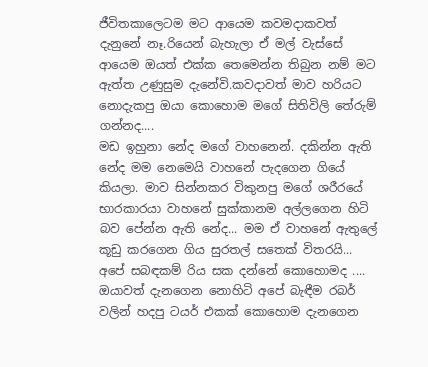ජීවිතකාලෙටම මට ආයෙම කවමදාකවත් දැනුනේ නෑ.රියෙන් බැහැලා ඒ මල් වැස්සේ ආයෙම ඔයත් එක්ක තෙමෙන්න තිබුන නම් මට ඇත්ත උණුසුම දැනේවි.කවදාවත් මාව හරියට නොදැකපු ඔයා කොහොම මගේ සිතිවිලි තේරුම් ගන්නද....
මඩ ඉහුනා නේද මගේ වාහනෙන්. දකින්න ඇති නේද මම නෙමෙයි වාහනේ පැදගෙන ගියේ කියලා. මාව සින්නකර විකුනපු මගේ ශරීරයේ භාරකාරයා වාහනේ සුක්කානම අල්ලගෙන හිටි බව පේන්න ඇති නේද... මම ඒ වාහනේ ඇතුලේ කූඩු කරගෙන ගිය සුරතල් සතෙක් විතරයි...
අපේ සබඳකම් රිය සක දන්නේ කොහොමද .... ඔයාවත් දැනගෙන නොහිටි අපේ බැඳීම රබර් වලින් හදපු ටයර් එකක් කොහොම දැනගෙන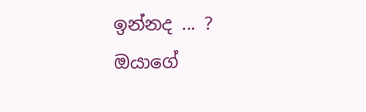ඉන්නද ... ?
ඔයාගේ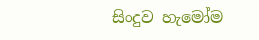සිංදුව හැමෝම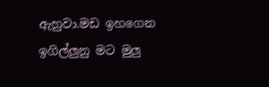ඇහුවා.මඩ ඉහගෙන ඉගිල්ලුනු මට මුලු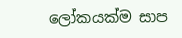ලෝකයක්ම සාප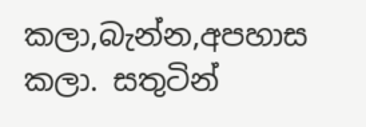කලා,බැන්න,අපහාස කලා. සතුටින්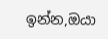ඉන්න,ඔයා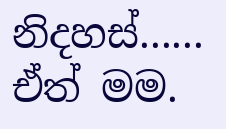නිදහස්...... ඒත් මම.